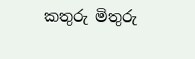කතුරු මිතුරු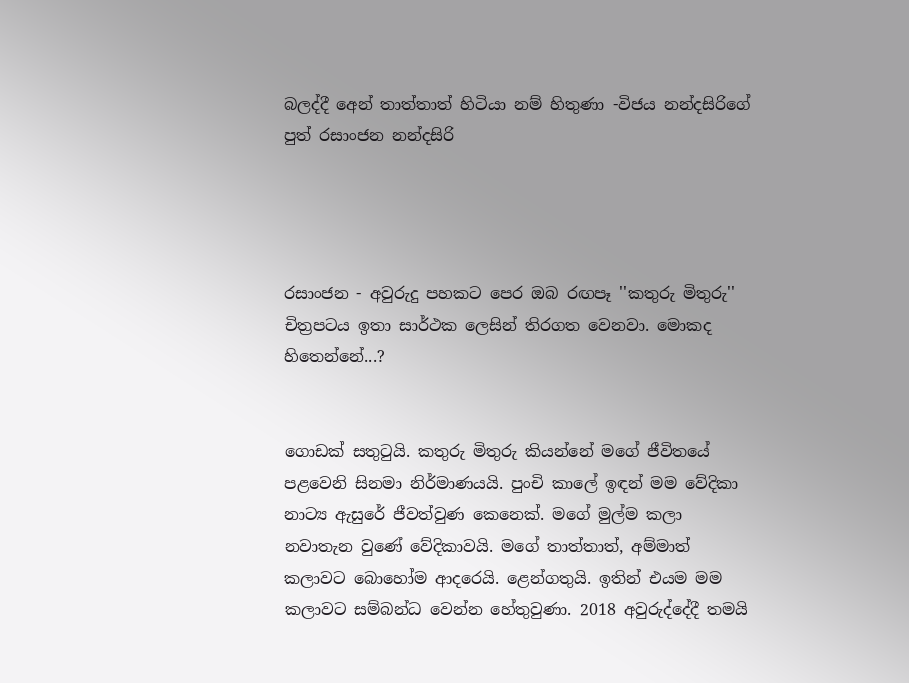බලද්දී අෙන් තාත්තාත් හිටියා නම් හිතුණා -විජය නන්දසිරිගේ පුත් රසාංජන නන්දසිරි




රසාංජන - අවුරුදු පහකට පෙර ඔබ රඟපෑ ''කතුරු මිතුරු'' චිත්‍රපටය ඉතා සාර්ථක ලෙසින් තිරගත වෙනවා. මොකද හිතෙන්නේ...?


ගොඩක් සතුටුයි. කතුරු මිතුරු කියන්නේ මගේ ජීවිතයේ පළවෙනි සිනමා නිර්මාණයයි. පුංචි කාලේ ඉඳන් මම වේදිකා නාට්‍ය ඇසුරේ ජීවත්වුණ කෙනෙක්. මගේ මුල්ම කලා නවාතැන වුණේ වේදිකාවයි. මගේ තාත්තාත්, අම්මාත් කලාවට බොහෝම ආදරෙයි. ළෙන්ගතුයි. ඉතින් එයම මම කලාවට සම්බන්ධ වෙන්න හේතුවුණා. 2018 අවුරුද්දේදී තමයි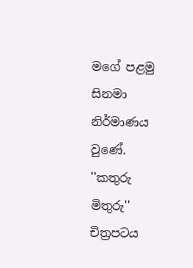මගේ පළමු සිනමා නිර්මාණය වුණේ. ''කතුරු මිතුරු'' චිත්‍රපටය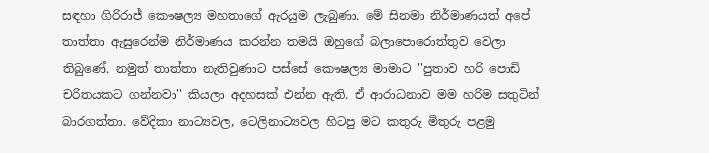සඳහා ගිරිරාජ් කෞෂල්‍ය මහතාගේ ඇරයුම ලැබුණා. මේ සිනමා නිර්මාණයත් අපේ තාත්තා ඇසුරෙන්ම නිර්මාණය කරන්න තමයි ඔහුගේ බලාපොරොත්තුව වෙලා තිබුණේ. නමුත් තාත්තා නැතිවුණාට පස්සේ කෞෂල්‍ය මාමාට ''පුතාව හරි පොඩි චරිතයකට ගන්නවා'' කියලා අදහසක් එන්න ඇති. ඒ ආරාධනාව මම හරිම සතුටින් බාරගත්තා. වේදිකා නාට්‍යවල, ටෙලිනාට්‍යවල හිටපු මට කතුරු මිතුරු පළමු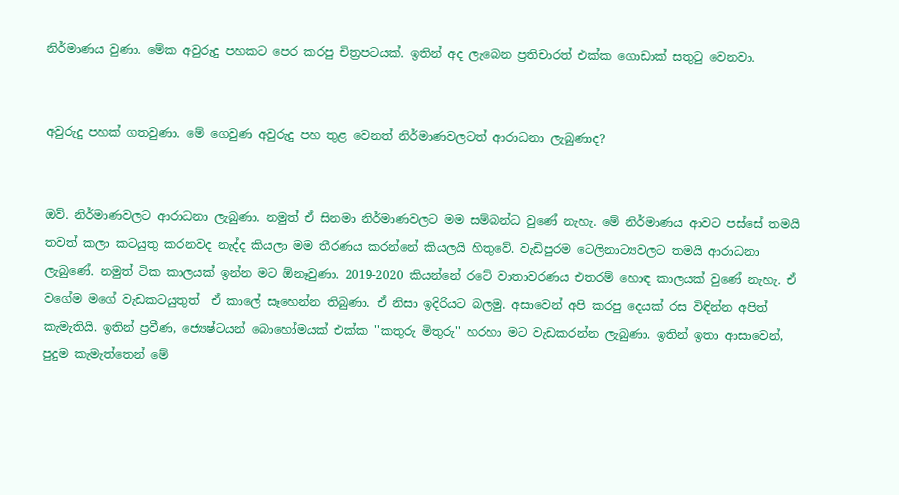නිර්මාණය වුණා. මේක අවුරුදු පහකට පෙර කරපු චිත්‍රපටයක්. ඉතින් අද ලැබෙන ප්‍රතිචාරත් එක්ක ගොඩාක් සතුටු වෙනවා.


අවුරුදු පහක් ගතවුණා. මේ ගෙවුණ අවුරුදු පහ තුළ වෙනත් නිර්මාණවලටත් ආරාධනා ලැබුණාද?


ඔව්. නිර්මාණවලට ආරාධනා ලැබුණා. නමුත් ඒ සිනමා නිර්මාණවලට මම සම්බන්ධ වුණේ නැහැ. මේ නිර්මාණය ආවට පස්සේ තමයි තවත් කලා කටයුතු කරනවද නැද්ද කියලා මම තීරණය කරන්නේ කියලයි හිතුවේ. වැඩිපුරම ටෙලිනාට්‍යවලට තමයි ආරාධනා ලැබුණේ. නමුත් ටික කාලයක් ඉන්න මට ඕනෑවුණා. 2019-2020 කියන්නේ රටේ වාතාවරණය එතරම් හොඳ කාලයක් වුණේ නැහැ. ඒ වගේම මගේ වැඩකටයුතුත්  ඒ කාලේ සෑහෙන්න තිබුණා. ඒ නිසා ඉදිරියට බලමු. අසාවෙන් අපි කරපු දෙයක් රස විඳින්න අපිත් කැමැතියි. ඉතින් ප්‍රවීණ, ජ්‍යෙෂ්ටයන් බොහෝමයක් එක්ක ''කතුරු මිතුරු'' හරහා මට වැඩකරන්න ලැබුණා. ඉතින් ඉතා ආසාවෙන්, පුදුම කැමැත්තෙන් මේ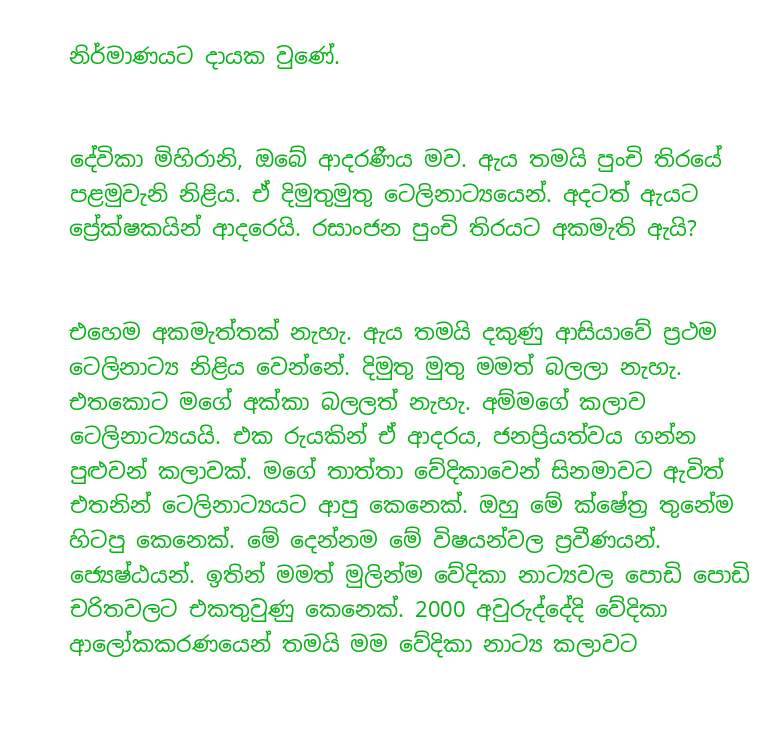නිර්මාණයට දායක වුණේ.


දේවිකා මිහිරානි, ඔබේ ආදරණීය මව. ඇය තමයි පුංචි තිරයේ පළමුවැනි නිළිය. ඒ දිමුතුමුතු ටෙලිනාට්‍යයෙන්. අදටත් ඇයට ප්‍රේක්ෂකයින් ආදරෙයි. රසාංජන පුංචි තිරයට අකමැති ඇයි?


එහෙම අකමැත්තක් නැහැ. ඇය තමයි දකුණු ආසියාවේ ප්‍රථම ටෙලිනාට්‍ය නිළිය වෙන්නේ. දිමුතු මුතු මමත් බලලා නැහැ. එතකොට මගේ අක්කා බලලත් නැහැ. අම්මගේ කලාව ටෙලිනාට්‍යයයි. එක රුයකින් ඒ ආදරය, ජනප්‍රියත්වය ගන්න පුළුවන් කලාවක්. මගේ තාත්තා වේදිකාවෙන් සිනමාවට ඇවිත් එතනින් ටෙලිනාට්‍යයට ආපු කෙනෙක්. ඔහු මේ ක්ෂේත්‍ර තුනේම හිටපු කෙනෙක්. මේ දෙන්නම මේ විෂයන්වල ප්‍රවීණයන්. ජ්‍යෙෂ්ඨයන්. ඉතින් මමත් මුලින්ම වේදිකා නාට්‍යවල පොඩි පොඩි චරිතවලට එකතුවුණු කෙනෙක්. 2000 අවුරුද්දේදි වේදිකා ආලෝකකරණයෙන් තමයි මම වේදිකා නාට්‍ය කලාවට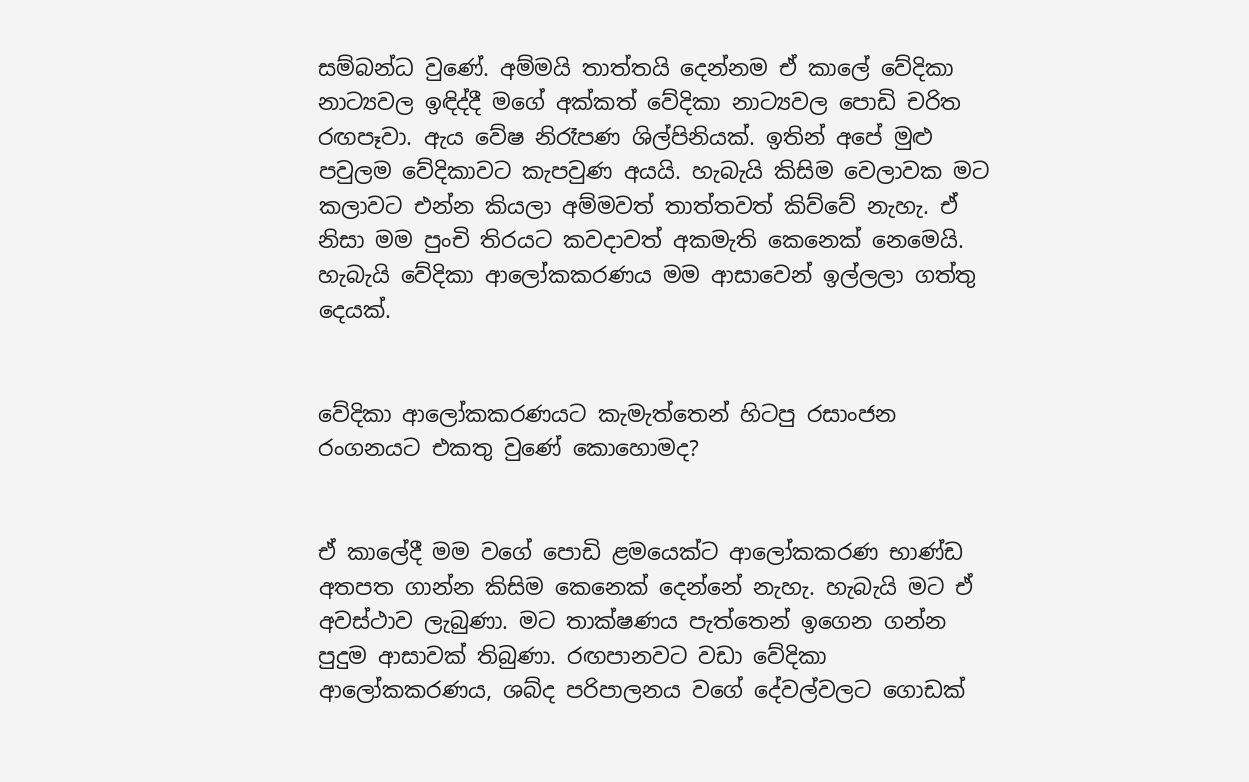සම්බන්ධ වුණේ. අම්මයි තාත්තයි දෙන්නම ඒ කාලේ වේදිකා නාට්‍යවල ඉඳිද්දී මගේ අක්කත් වේදිකා නාට්‍යවල පොඩි චරිත රඟපෑවා. ඇය වේෂ නිරෑපණ ශිල්පිනියක්. ඉතින් අපේ මුළු පවුලම වේදිකාවට කැපවුණ අයයි. හැබැයි කිසිම වෙලාවක මට කලාවට එන්න කියලා අම්මවත් තාත්තවත් කිව්වේ නැහැ. ඒ නිසා මම පුංචි තිරයට කවදාවත් අකමැති කෙනෙක් නෙමෙයි. හැබැයි වේදිකා ආලෝකකරණය මම ආසාවෙන් ඉල්ලලා ගත්තු දෙයක්.


වේදිකා ආලෝකකරණයට කැමැත්තෙන් හිටපු රසාංජන රංගනයට එකතු වුණේ කොහොමද?


ඒ කාලේදී මම වගේ පොඩි ළමයෙක්ට ආලෝකකරණ භාණ්ඩ අතපත ගාන්න කිසිම කෙනෙක් දෙන්නේ නැහැ. හැබැයි මට ඒ අවස්ථාව ලැබුණා. මට තාක්ෂණය පැත්තෙන් ඉගෙන ගන්න පුදුම ආසාවක් තිබුණා. රඟපානවට වඩා වේදිකා ආලෝකකරණය, ශබ්ද පරිපාලනය වගේ දේවල්වලට ගොඩක්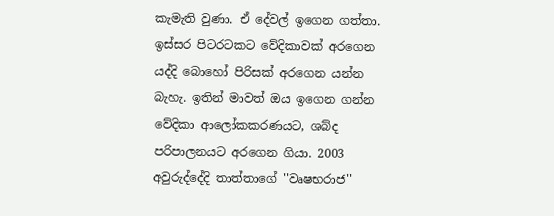කැමැති වුණා. ඒ දේවල් ඉගෙන ගත්තා. ඉස්සර පිටරටකට වේදිකාවක් අරගෙන යද්දි බොහෝ පිරිසක් අරගෙන යන්න බැහැ. ඉතින් මාවත් ඔය ඉගෙන ගන්න වේදිකා ආලෝකකරණයට, ශබ්ද පරිපාලනයට අරගෙන ගියා. 2003 අවුරුද්දේදි තාත්තාගේ ''වෘෂභරාජ''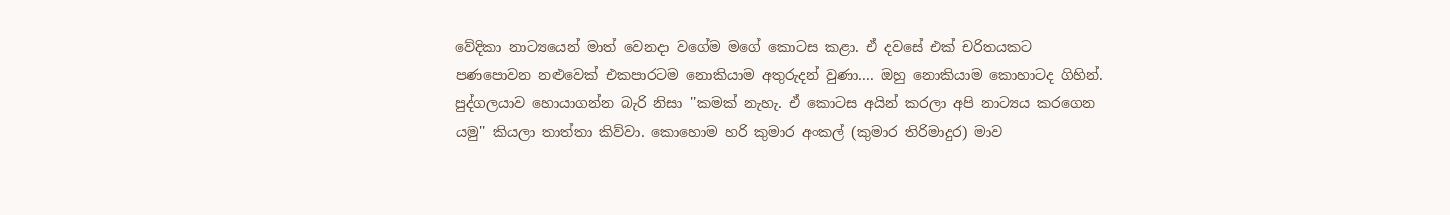වේදිකා නාට්‍යයෙන් මාත් වෙනදා වගේම මගේ කොටස කළා. ඒ දවසේ එක් චරිතයකට පණපොවන නළුවෙක් එකපාරටම නොකියාම අතුරුදන් වුණා.... ඔහු නොකියාම කොහාටද ගිහින්. පුද්ගලයාව හොයාගන්න බැරි නිසා ''කමක් නැහැ. ඒ කොටස අයින් කරලා අපි නාට්‍යය කරගෙන යමු'' කියලා තාත්තා කිව්වා. කොහොම හරි කුමාර අංකල් (කුමාර තිරිමාදුර) මාව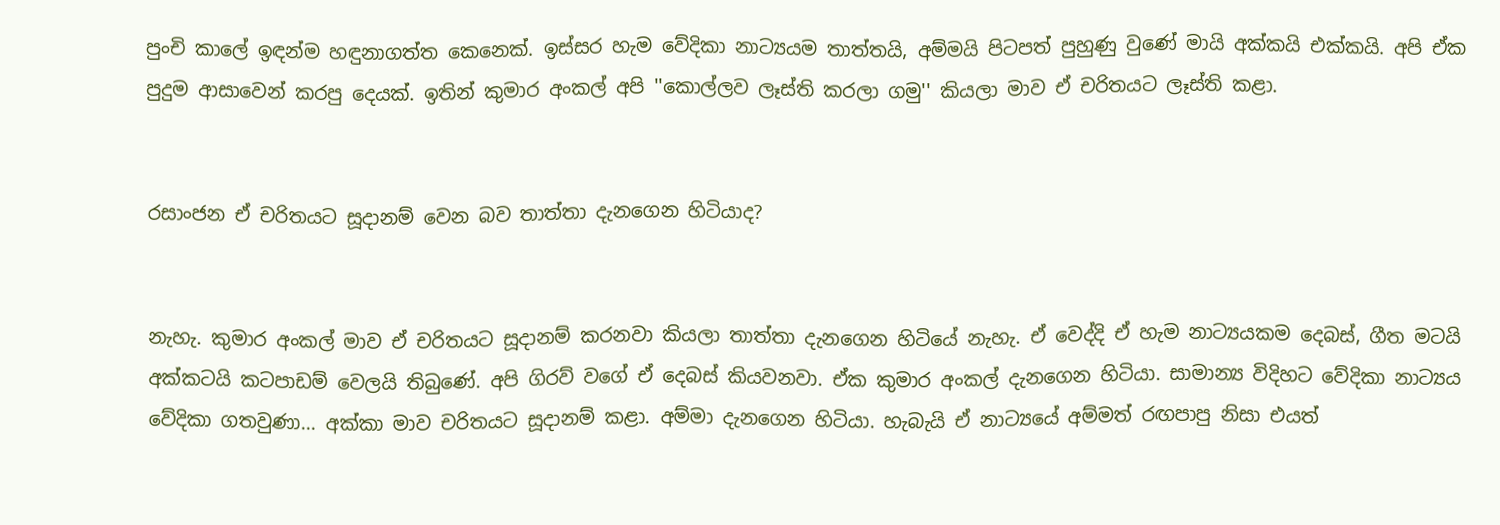පුංචි කාලේ ඉඳන්ම හඳුනාගත්ත කෙනෙක්. ඉස්සර හැම වේදිකා නාට්‍යයම තාත්තයි, අම්මයි පිටපත් පුහුණු වුණේ මායි අක්කයි එක්කයි. අපි ඒක පුදුම ආසාවෙන් කරපු දෙයක්. ඉතින් කුමාර අංකල් අපි ''කොල්ලව ලෑස්ති කරලා ගමු'' කියලා මාව ඒ චරිතයට ලෑස්ති කළා.


රසාංජන ඒ චරිතයට සූදානම් වෙන බව තාත්තා දැනගෙන හිටියාද?


නැහැ. කුමාර අංකල් මාව ඒ චරිතයට සූදානම් කරනවා කියලා තාත්තා දැනගෙන හිටියේ නැහැ. ඒ වෙද්දි ඒ හැම නාට්‍යයකම දෙබස්, ගීත මටයි අක්කටයි කටපාඩම් වෙලයි තිබුණේ. අපි ගිරව් වගේ ඒ දෙබස් කියවනවා. ඒක කුමාර අංකල් දැනගෙන හිටියා. සාමාන්‍ය විදිහට වේදිකා නාට්‍යය වේදිකා ගතවුණා... අක්කා මාව චරිතයට සූදානම් කළා. අම්මා දැනගෙන හිටියා. හැබැයි ඒ නාට්‍යයේ අම්මත් රඟපාපු නිසා එයත්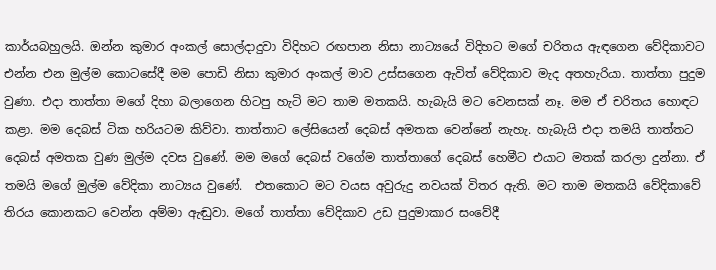කාර්යබහුලයි. ඔන්න කුමාර අංකල් සොල්දාදුවා විදිහට රඟපාන නිසා නාට්‍යයේ විදිහට මගේ චරිතය ඇඳගෙන වේදිකාවට එන්න එන මුල්ම කොටසේදී මම පොඩි නිසා කුමාර අංකල් මාව උස්සගෙන ඇවිත් වේදිකාව මැද අතහැරියා. තාත්තා පුදුම වුණා. එදා තාත්තා මගේ දිහා බලාගෙන හිටපු හැටි මට තාම මතකයි. හැබැයි මට වෙනසක් නෑ. මම ඒ චරිතය හොඳට කළා. මම දෙබස් ටික හරියටම කිව්වා. තාත්තාට ලේසියෙන් දෙබස් අමතක වෙන්නේ නැහැ. හැබැයි එදා තමයි තාත්තට දෙබස් අමතක වුණ මුල්ම දවස වුණේ. මම මගේ දෙබස් වගේම තාත්තාගේ දෙබස් හෙමීට එයාට මතක් කරලා දුන්නා. ඒ තමයි මගේ මුල්ම වේදිකා නාට්‍යය වුණේ.  එතකොට මට වයස අවුරුදු නවයක් විතර ඇති. මට තාම මතකයි වේදිකාවේ තිරය කොනකට වෙන්න අම්මා ඇඬුවා. මගේ තාත්තා වේදිකාව උඩ පුදුමාකාර සංවේදී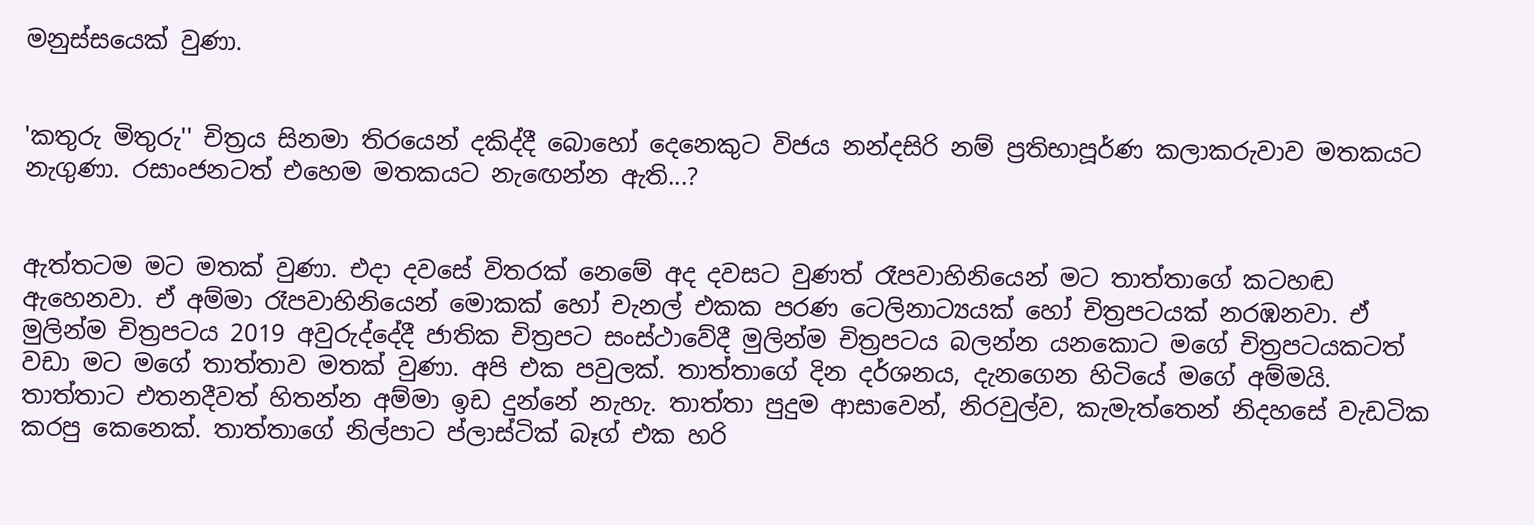මනුස්සයෙක් වුණා.


'කතුරු මිතුරු'' චිත්‍රය සිනමා තිරයෙන් දකිද්දී බොහෝ දෙනෙකුට විජය නන්දසිරි නම් ප්‍රතිභාපූර්ණ කලාකරුවාව මතකයට නැගුණා. රසාංජනටත් එහෙම මතකයට නැඟෙන්න ඇති...?


ඇත්තටම මට මතක් වුණා. එදා දවසේ විතරක් නෙමේ අද දවසට වුණත් රෑපවාහිනියෙන් මට තාත්තාගේ කටහඬ ඇහෙනවා. ඒ අම්මා රෑපවාහිනියෙන් මොකක් හෝ චැනල් එකක පරණ ටෙලිනාට්‍යයක් හෝ චිත්‍රපටයක් නරඹනවා. ඒ මුලින්ම චිත්‍රපටය 2019 අවුරුද්දේදී ජාතික චිත්‍රපට සංස්ථාවේදී මුලින්ම චිත්‍රපටය බලන්න යනකොට මගේ චිත්‍රපටයකටත් වඩා මට මගේ තාත්තාව මතක් වුණා. අපි එක පවුලක්. තාත්තාගේ දින දර්ශනය, දැනගෙන හිටියේ මගේ අම්මයි. තාත්තාට එතනදීවත් හිතන්න අම්මා ඉඩ දුන්නේ නැහැ. තාත්තා පුදුම ආසාවෙන්, නිරවුල්ව, කැමැත්තෙන් නිදහසේ වැඩටික කරපු කෙනෙක්. තාත්තාගේ නිල්පාට ප්ලාස්ටික් බෑග් එක හරි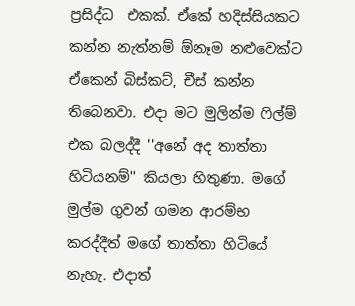ප්‍රසිද්ධ  එකක්. ඒකේ හදිස්සියකට කන්න නැත්නම් ඕනෑම නළුවෙක්ට ඒකෙන් බිස්කට්, චීස් කන්න තිබෙනවා. එදා මට මුලින්ම ෆිල්ම් එක බලද්දී ''අනේ අද තාත්තා හිටියනම්'' කියලා හිතුණා. මගේ මුල්ම ගුවන් ගමන ආරම්භ කරද්දීත් මගේ තාත්තා හිටියේ නැහැ. එදාත්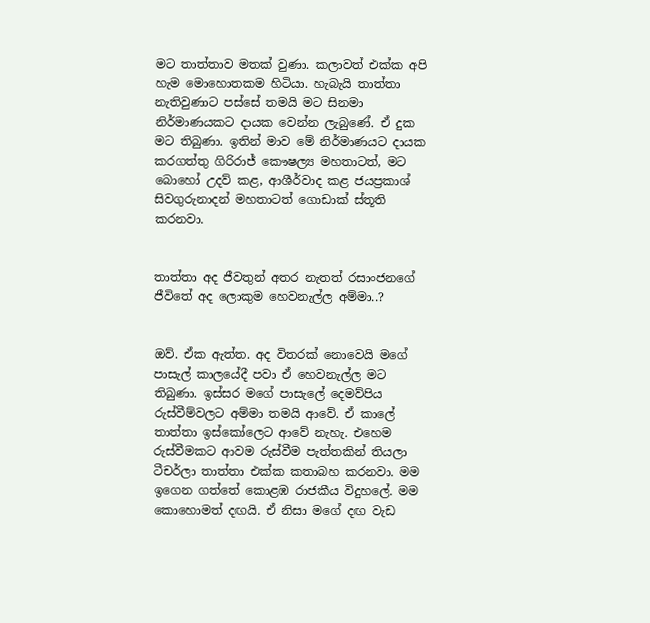මට තාත්තාව මතක් වුණා. කලාවත් එක්ක අපි හැම මොහොතකම හිටියා. හැබැයි තාත්තා නැතිවුණාට පස්සේ තමයි මට සිනමා නිර්මාණයකට දායක වෙන්න ලැබුණේ. ඒ දුක මට තිබුණා. ඉතින් මාව මේ නිර්මාණයට දායක කරගත්තු ගිරිරාජ් කෞෂල්‍ය මහතාටත්, මට බොහෝ උදව් කළ, ආශීර්වාද කළ ජයප්‍රකාශ් සිවගුරුනාදන් මහතාටත් ගොඩාක් ස්තූති කරනවා.


තාත්තා අද ජීවතුන් අතර නැතත් රසාංජනගේ ජීවිතේ අද ලොකුම හෙවනැල්ල අම්මා..?


ඔව්. ඒක ඇත්ත. අද විතරක් නොවෙයි මගේ පාසැල් කාලයේදී පවා ඒ හෙවනැල්ල මට තිබුණා. ඉස්සර මගේ පාසැලේ දෙමව්පිය රුස්වීම්වලට අම්මා තමයි ආවේ. ඒ කාලේ තාත්තා ඉස්කෝලෙට ආවේ නැහැ. එහෙම රුස්වීමකට ආවම රුස්වීම පැත්තකින් තියලා ටීචර්ලා තාත්තා එක්ක කතාබහ කරනවා. මම ඉගෙන ගත්තේ කොළඹ රාජකීය විදුහලේ. මම කොහොමත් දඟයි. ඒ නිසා මගේ දඟ වැඩ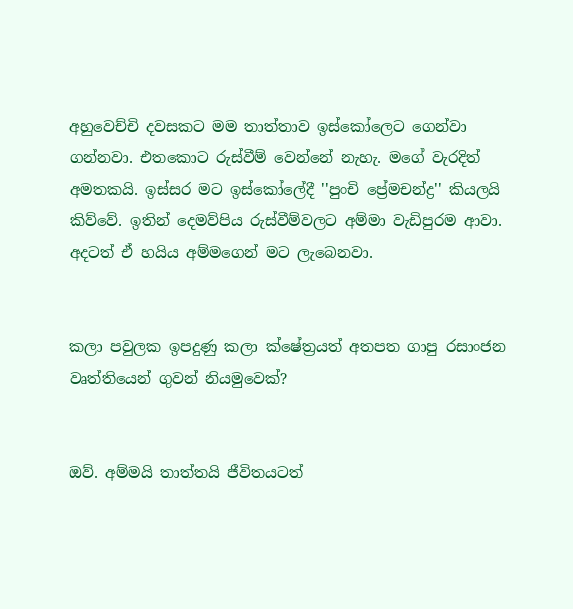අහුවෙච්චි දවසකට මම තාත්තාව ඉස්කෝලෙට ගෙන්වා ගන්නවා. එතකොට රුස්වීම් වෙන්නේ නැහැ. මගේ වැරදිත් අමතකයි. ඉස්සර මට ඉස්කෝලේදී ''පුංචි ප්‍රේමචන්ද්‍ර'' කියලයි කිව්වේ. ඉතින් දෙමව්පිය රුස්වීම්වලට අම්මා වැඩිපුරම ආවා. අදටත් ඒ හයිය අම්මගෙන් මට ලැබෙනවා.


කලා පවුලක ඉපදුණු කලා ක්ෂේත්‍රයත් අතපත ගාපු රසාංජන වෘත්තියෙන් ගුවන් නියමුවෙක්?


ඔව්. අම්මයි තාත්තයි ජීවිතයටත්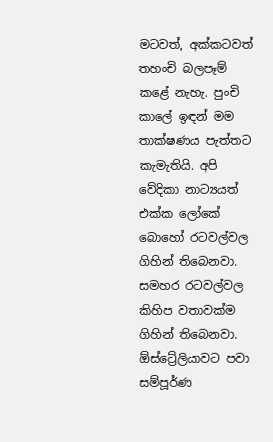මටවත්, අක්කටවත් තහංචි බලපෑම් කළේ නැහැ. පුංචි කාලේ ඉඳන් මම තාක්ෂණය පැත්තට කැමැතියි. අපි වේදිකා නාට්‍යයත් එක්ක ලෝකේ බොහෝ රටවල්වල ගිහින් තිබෙනවා. සමහර රටවල්වල කිහිප වතාවක්ම ගිහින් තිබෙනවා. ඕස්ට්‍රේලියාවට පවා සම්පූර්ණ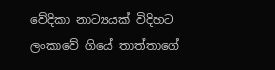වේදිකා නාට්‍යයක් විදිහට ලංකාවේ ගියේ තාත්තාගේ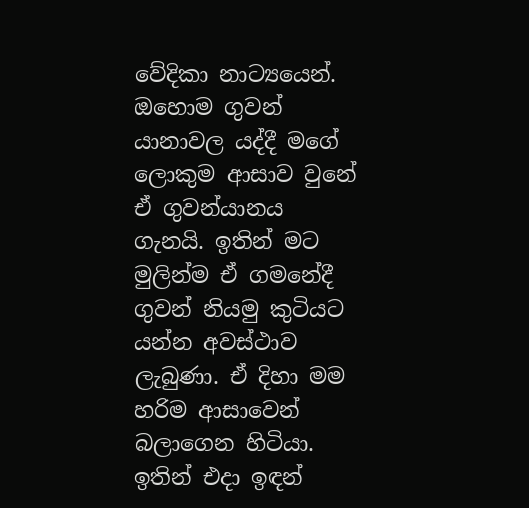වේදිකා නාට්‍යයෙන්. ඔහොම ගුවන් යානාවල යද්දී මගේ ලොකුම ආසාව වුනේ ඒ ගුවන්යානය ගැනයි. ඉතින් මට මුලින්ම ඒ ගමනේදී ගුවන් නියමු කුටියට යන්න අවස්ථාව ලැබුණා. ඒ දිහා මම හරිම ආසාවෙන් බලාගෙන හිටියා. ඉතින් එදා ඉඳන්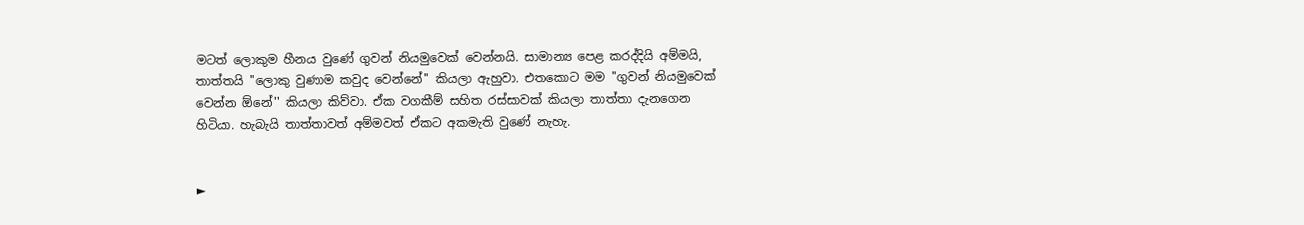මටත් ලොකුම හීනය වුණේ ගුවන් නියමුවෙක් වෙන්නයි. සාමාන්‍ය පෙළ කරද්දියි අම්මයි, තාත්තයි ''ලොකු වුණාම කවුද වෙන්නේ'' කියලා ඇහුවා. එතකොට මම ''ගුවන් නියමුවෙක් වෙන්න ඕනේ'' කියලා කිව්වා. ඒක වගකීම් සහිත රස්සාවක් කියලා තාත්තා දැනගෙන හිටියා. හැබැයි තාත්තාවත් අම්මවත් ඒකට අකමැති වුණේ නැහැ.


►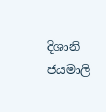දිශානි ජයමාලි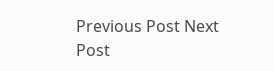Previous Post Next Post